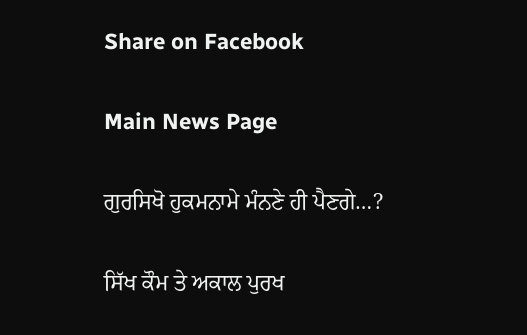Share on Facebook

Main News Page

ਗੁਰਸਿਖੋ ਹੁਕਮਨਾਮੇ ਮੰਨਣੇ ਹੀ ਪੈਣਗੇ…?

ਸਿੱਖ ਕੌਮ ਤੇ ਅਕਾਲ ਪੁਰਖ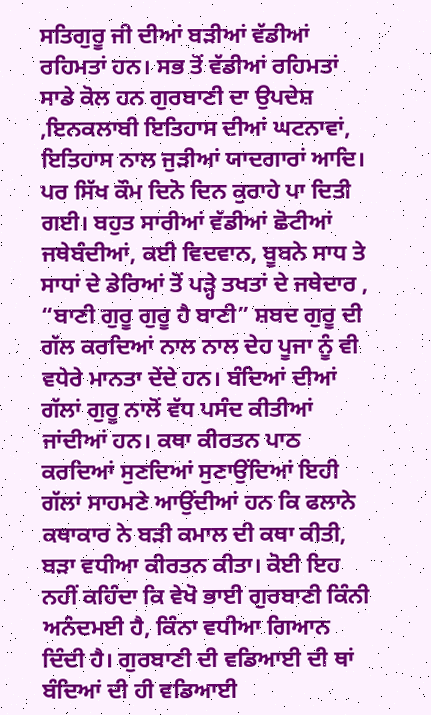ਸਤਿਗੁਰੂ ਜੀ ਦੀਆਂ ਬੜੀਆਂ ਵੱਡੀਆਂ ਰਹਿਮਤਾਂ ਹਨ। ਸਭ ਤੋਂ ਵੱਡੀਆਂ ਰਹਿਮਤਾਂ ਸਾਡੇ ਕੋਲ ਹਨ ਗੁਰਬਾਣੀ ਦਾ ਉਪਦੇਸ਼ ,ਇਨਕਲਾਬੀ ਇਤਿਹਾਸ ਦੀਆਂ ਘਟਨਾਵਾਂ, ਇਤਿਹਾਸ ਨਾਲ ਜੁੜੀਆਂ ਯਾਦਗਾਰਾਂ ਆਦਿ। ਪਰ ਸਿੱਖ ਕੌਮ ਦਿਨੋ ਦਿਨ ਕੁਰਾਹੇ ਪਾ ਦਿਤੀ ਗਈ। ਬਹੁਤ ਸਾਰੀਆਂ ਵੱਡੀਆਂ ਛੋਟੀਆਂ ਜਥੇਬੰਦੀਆਂ, ਕਈ ਵਿਦਵਾਨ, ਬੂਬਨੇ ਸਾਧ ਤੇ ਸਾਧਾਂ ਦੇ ਡੇਰਿਆਂ ਤੋਂ ਪੜ੍ਹੇ ਤਖਤਾਂ ਦੇ ਜਥੇਦਾਰ , “ਬਾਣੀ ਗੁਰੂ ਗੁਰੂ ਹੈ ਬਾਣੀ” ਸ਼ਬਦ ਗੁਰੂ ਦੀ ਗੱਲ ਕਰਦਿਆਂ ਨਾਲ ਨਾਲ ਦੇਹ ਪੂਜਾ ਨੂੰ ਵੀ ਵਧੇਰੇ ਮਾਨਤਾ ਦੇਂਦੇ ਹਨ। ਬੰਦਿਆਂ ਦੀਆਂ ਗੱਲਾਂ ਗੁਰੂ ਨਾਲੋਂ ਵੱਧ ਪਸੰਦ ਕੀਤੀਆਂ ਜਾਂਦੀਆਂ ਹਨ। ਕਥਾ ਕੀਰਤਨ ਪਾਠ ਕਰਦਿਆਂ ਸੁਣਦਿਆਂ ਸੁਣਾਉਂਦਿਆਂ ਇਹੀ ਗੱਲਾਂ ਸਾਹਮਣੇ ਆਉਂਦੀਆਂ ਹਨ ਕਿ ਫਲਾਨੇ ਕਥਾਕਾਰ ਨੇ ਬੜੀ ਕਮਾਲ ਦੀ ਕਥਾ ਕੀਤੀ, ਬੜਾ ਵਧੀਆ ਕੀਰਤਨ ਕੀਤਾ। ਕੋਈ ਇਹ ਨਹੀਂ ਕਹਿੰਦਾ ਕਿ ਵੇਖੋ ਭਾਈ ਗੁਰਬਾਣੀ ਕਿੰਨੀ ਅਨੰਦਮਈ ਹੈ, ਕਿੰਨਾ ਵਧੀਆ ਗਿਆਨ ਦਿੰਦੀ ਹੈ। ਗੁਰਬਾਣੀ ਦੀ ਵਡਿਆਈ ਦੀ ਥਾਂ ਬੰਦਿਆਂ ਦੀ ਹੀ ਵਡਿਆਈ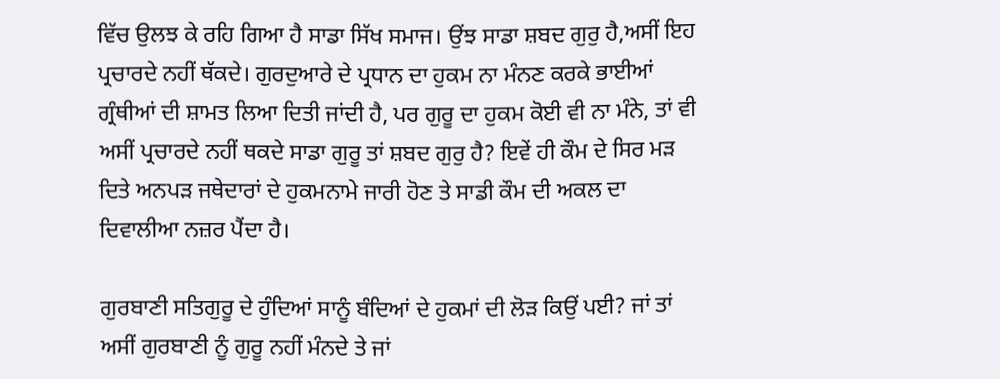ਵਿੱਚ ਉਲਝ ਕੇ ਰਹਿ ਗਿਆ ਹੈ ਸਾਡਾ ਸਿੱਖ ਸਮਾਜ। ਉਂਝ ਸਾਡਾ ਸ਼ਬਦ ਗੁਰੁ ਹੈ,ਅਸੀਂ ਇਹ ਪ੍ਰਚਾਰਦੇ ਨਹੀਂ ਥੱਕਦੇ। ਗੁਰਦੁਆਰੇ ਦੇ ਪ੍ਰਧਾਨ ਦਾ ਹੁਕਮ ਨਾ ਮੰਨਣ ਕਰਕੇ ਭਾਈਆਂ ਗ੍ਰੰਥੀਆਂ ਦੀ ਸ਼ਾਮਤ ਲਿਆ ਦਿਤੀ ਜਾਂਦੀ ਹੈ, ਪਰ ਗੁਰੂ ਦਾ ਹੁਕਮ ਕੋਈ ਵੀ ਨਾ ਮੰਨੇ, ਤਾਂ ਵੀ ਅਸੀਂ ਪ੍ਰਚਾਰਦੇ ਨਹੀਂ ਥਕਦੇ ਸਾਡਾ ਗੁਰੂ ਤਾਂ ਸ਼ਬਦ ਗੁਰੁ ਹੈ? ਇਵੇਂ ਹੀ ਕੌਮ ਦੇ ਸਿਰ ਮੜ ਦਿਤੇ ਅਨਪੜ ਜਥੇਦਾਰਾਂ ਦੇ ਹੁਕਮਨਾਮੇ ਜਾਰੀ ਹੋਣ ਤੇ ਸਾਡੀ ਕੌਮ ਦੀ ਅਕਲ ਦਾ ਦਿਵਾਲੀਆ ਨਜ਼ਰ ਪੈਂਦਾ ਹੈ।

ਗੁਰਬਾਣੀ ਸਤਿਗੁਰੂ ਦੇ ਹੁੰਦਿਆਂ ਸਾਨੂੰ ਬੰਦਿਆਂ ਦੇ ਹੁਕਮਾਂ ਦੀ ਲੋੜ ਕਿਉਂ ਪਈ? ਜਾਂ ਤਾਂ ਅਸੀਂ ਗੁਰਬਾਣੀ ਨੂੰ ਗੁਰੂ ਨਹੀਂ ਮੰਨਦੇ ਤੇ ਜਾਂ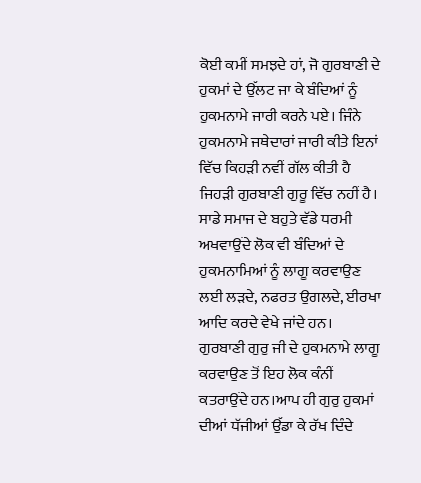ਕੋਈ ਕਮੀਂ ਸਮਝਦੇ ਹਾਂ, ਜੋ ਗੁਰਬਾਣੀ ਦੇ ਹੁਕਮਾਂ ਦੇ ਉੱਲਟ ਜਾ ਕੇ ਬੰਦਿਆਂ ਨੂੰ ਹੁਕਮਨਾਮੇ ਜਾਰੀ ਕਰਨੇ ਪਏ। ਜਿੰਨੇ ਹੁਕਮਨਾਮੇ ਜਥੇਦਾਰਾਂ ਜਾਰੀ ਕੀਤੇ ਇਨਾਂ ਵਿੱਚ ਕਿਹੜੀ ਨਵੀਂ ਗੱਲ ਕੀਤੀ ਹੈ ਜਿਹੜੀ ਗੁਰਬਾਣੀ ਗੁਰੂ ਵਿੱਚ ਨਹੀਂ ਹੈ। ਸਾਡੇ ਸਮਾਜ ਦੇ ਬਹੁਤੇ ਵੱਡੇ ਧਰਮੀ ਅਖਵਾਉਂਦੇ ਲੋਕ ਵੀ ਬੰਦਿਆਂ ਦੇ ਹੁਕਮਨਾਮਿਆਂ ਨੂੰ ਲਾਗੂ ਕਰਵਾਉਣ ਲਈ ਲੜਦੇ, ਨਫਰਤ ਉਗਲਦੇ, ਈਰਖਾ ਆਦਿ ਕਰਦੇ ਵੇਖੇ ਜਾਂਦੇ ਹਨ। ਗੁਰਬਾਣੀ ਗੁਰੁ ਜੀ ਦੇ ਹੁਕਮਨਾਮੇ ਲਾਗੂ ਕਰਵਾਉਣ ਤੋਂ ਇਹ ਲੋਕ ਕੰਨੀਂ ਕਤਰਾਉਂਦੇ ਹਨ।ਆਪ ਹੀ ਗੁਰੁ ਹੁਕਮਾਂ ਦੀਆਂ ਧੱਜੀਆਂ ਉੱਡਾ ਕੇ ਰੱਖ ਦਿੰਦੇ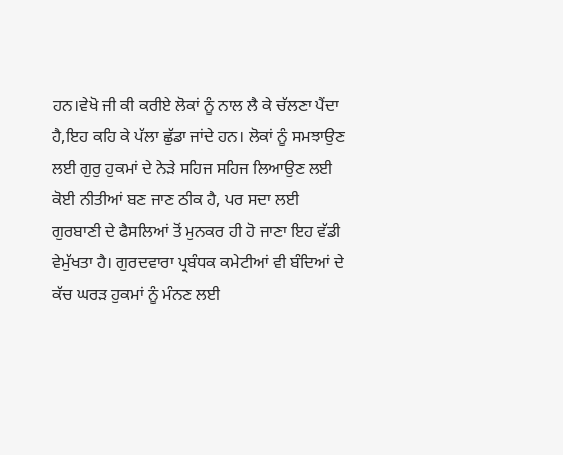ਹਨ।ਵੇਖੋ ਜੀ ਕੀ ਕਰੀਏ ਲੋਕਾਂ ਨੂੰ ਨਾਲ ਲੈ ਕੇ ਚੱਲਣਾ ਪੈਂਦਾ ਹੈ,ਇਹ ਕਹਿ ਕੇ ਪੱਲਾ ਛੁੱਡਾ ਜਾਂਦੇ ਹਨ। ਲੋਕਾਂ ਨੂੰ ਸਮਝਾਉਣ ਲਈ ਗੁਰੁ ਹੁਕਮਾਂ ਦੇ ਨੇੜੇ ਸਹਿਜ ਸਹਿਜ ਲਿਆਉਣ ਲਈ ਕੋਈ ਨੀਤੀਆਂ ਬਣ ਜਾਣ ਠੀਕ ਹੈ, ਪਰ ਸਦਾ ਲਈ ਗੁਰਬਾਣੀ ਦੇ ਫੈਸਲਿਆਂ ਤੋਂ ਮੁਨਕਰ ਹੀ ਹੋ ਜਾਣਾ ਇਹ ਵੱਡੀ ਵੇਮੁੱਖਤਾ ਹੈ। ਗੁਰਦਵਾਰਾ ਪ੍ਰਬੰਧਕ ਕਮੇਟੀਆਂ ਵੀ ਬੰਦਿਆਂ ਦੇ ਕੱਚ ਘਰੜ ਹੁਕਮਾਂ ਨੂੰ ਮੰਨਣ ਲਈ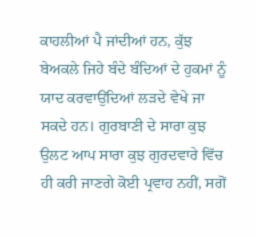ਕਾਹਲੀਆਂ ਪੈ ਜਾਂਦੀਆਂ ਹਨ, ਕੁੱਝ ਬੇਅਕਲੇ ਜਿਹੇ ਬੰਦੇ ਬੰਦਿਆਂ ਦੇ ਹੁਕਮਾਂ ਨੂੰ ਯਾਦ ਕਰਵਾਉਂਦਿਆਂ ਲੜਦੇ ਵੇਖੇ ਜਾ ਸਕਦੇ ਹਨ। ਗੁਰਬਾਣੀ ਦੇ ਸਾਰਾ ਕੁਝ ਉਲਟ ਆਪ ਸਾਰਾ ਕੁਝ ਗੁਰਦਵਾਰੇ ਵਿੱਚ ਹੀ ਕਰੀ ਜਾਣਗੇ ਕੋਈ ਪ੍ਰਵਾਹ ਨਹੀਂ, ਸਗੋਂ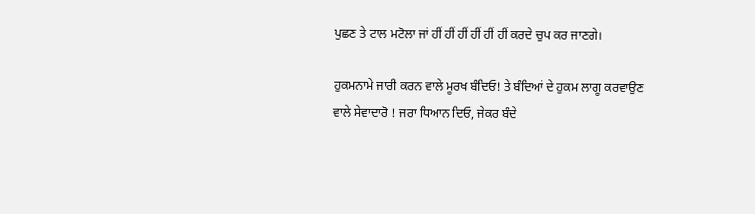ਪੁਛਣ ਤੇ ਟਾਲ ਮਟੋਲਾ ਜਾਂ ਹੀਂ ਹੀਂ ਹੀਂ ਹੀਂ ਹੀਂ ਹੀਂ ਕਰਦੇ ਚੁਪ ਕਰ ਜਾਣਗੇ।

ਹੁਕਮਨਾਮੇ ਜਾਰੀ ਕਰਨ ਵਾਲੇ ਮੂਰਖ ਬੰਦਿਓ! ਤੇ ਬੰਦਿਆਂ ਦੇ ਹੁਕਮ ਲਾਗੂ ਕਰਵਾਉਣ ਵਾਲੇ ਸੇਵਾਦਾਰੋ ! ਜਰਾ ਧਿਆਨ ਦਿਓ, ਜੇਕਰ ਬੰਦੇ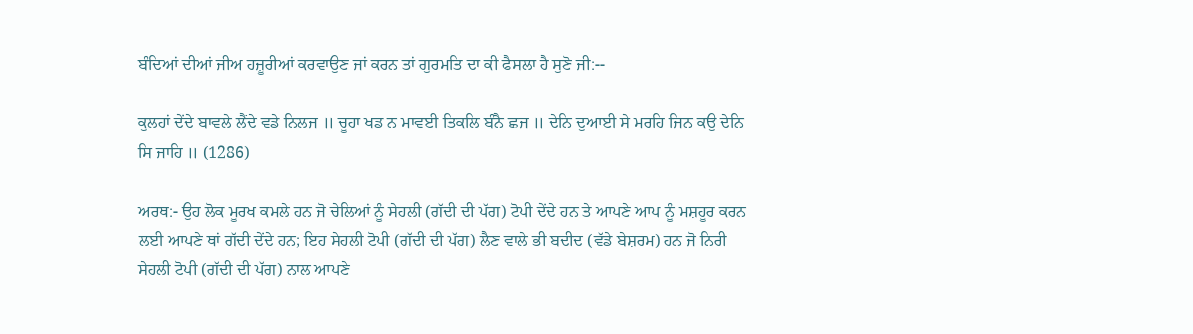ਬੰਦਿਆਂ ਦੀਆਂ ਜੀਅ ਹਜ਼ੂਰੀਆਂ ਕਰਵਾਉਣ ਜਾਂ ਕਰਨ ਤਾਂ ਗੁਰਮਤਿ ਦਾ ਕੀ ਫੈਸਲਾ ਹੈ ਸੁਣੋ ਜੀ:--

ਕੁਲਹਾਂ ਦੇਂਦੇ ਬਾਵਲੇ ਲੈਂਦੇ ਵਡੇ ਨਿਲਜ ॥ ਚੂਹਾ ਖਡ ਨ ਮਾਵਈ ਤਿਕਲਿ ਬੰਨੈ ਛਜ ॥ ਦੇਨਿ ਦੁਆਈ ਸੇ ਮਰਹਿ ਜਿਨ ਕਉ ਦੇਨਿ ਸਿ ਜਾਹਿ ॥ (1286)

ਅਰਥ:- ਉਹ ਲੋਕ ਮੂਰਖ ਕਮਲੇ ਹਨ ਜੋ ਚੇਲਿਆਂ ਨੂੰ ਸੇਹਲੀ (ਗੱਦੀ ਦੀ ਪੱਗ) ਟੋਪੀ ਦੇਂਦੇ ਹਨ ਤੇ ਆਪਣੇ ਆਪ ਨੂੰ ਮਸ਼ਹੂਰ ਕਰਨ ਲਈ ਆਪਣੇ ਥਾਂ ਗੱਦੀ ਦੇਂਦੇ ਹਨ; ਇਹ ਸੇਹਲੀ ਟੋਪੀ (ਗੱਦੀ ਦੀ ਪੱਗ) ਲੈਣ ਵਾਲੇ ਭੀ ਬਦੀਦ (ਵੱਡੇ ਬੇਸ਼ਰਮ) ਹਨ ਜੋ ਨਿਰੀ ਸੇਹਲੀ ਟੋਪੀ (ਗੱਦੀ ਦੀ ਪੱਗ) ਨਾਲ ਆਪਣੇ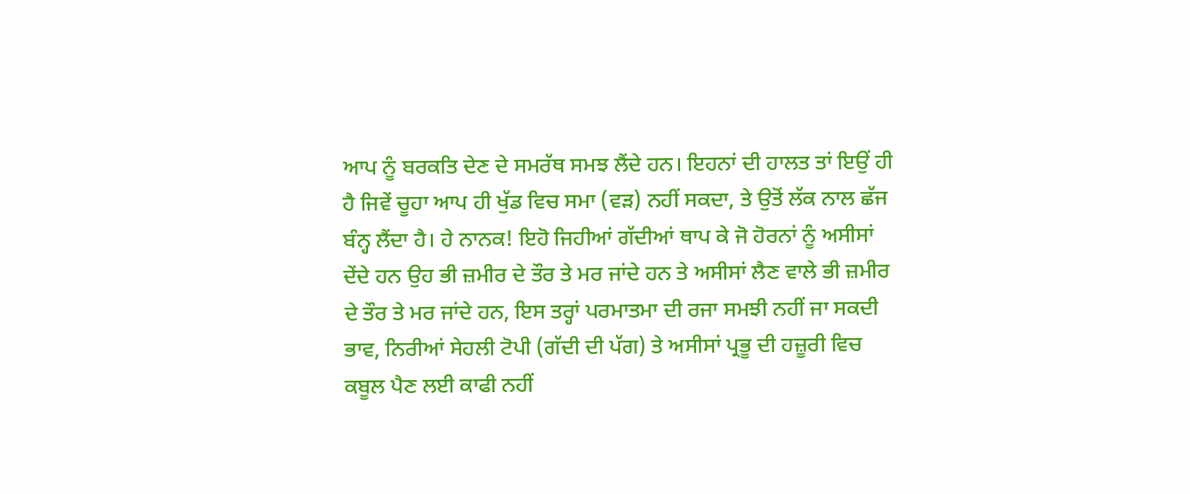ਆਪ ਨੂੰ ਬਰਕਤਿ ਦੇਣ ਦੇ ਸਮਰੱਥ ਸਮਝ ਲੈਂਦੇ ਹਨ। ਇਹਨਾਂ ਦੀ ਹਾਲਤ ਤਾਂ ਇਉਂ ਹੀ ਹੈ ਜਿਵੇਂ ਚੂਹਾ ਆਪ ਹੀ ਖੁੱਡ ਵਿਚ ਸਮਾ (ਵੜ) ਨਹੀਂ ਸਕਦਾ, ਤੇ ਉਤੋਂ ਲੱਕ ਨਾਲ ਛੱਜ ਬੰਨ੍ਹ ਲੈਂਦਾ ਹੈ। ਹੇ ਨਾਨਕ! ਇਹੋ ਜਿਹੀਆਂ ਗੱਦੀਆਂ ਥਾਪ ਕੇ ਜੋ ਹੋਰਨਾਂ ਨੂੰ ਅਸੀਸਾਂ ਦੇਂਦੇ ਹਨ ਉਹ ਭੀ ਜ਼ਮੀਰ ਦੇ ਤੌਰ ਤੇ ਮਰ ਜਾਂਦੇ ਹਨ ਤੇ ਅਸੀਸਾਂ ਲੈਣ ਵਾਲੇ ਭੀ ਜ਼ਮੀਰ ਦੇ ਤੌਰ ਤੇ ਮਰ ਜਾਂਦੇ ਹਨ, ਇਸ ਤਰ੍ਹਾਂ ਪਰਮਾਤਮਾ ਦੀ ਰਜਾ ਸਮਝੀ ਨਹੀਂ ਜਾ ਸਕਦੀ ਭਾਵ, ਨਿਰੀਆਂ ਸੇਹਲੀ ਟੋਪੀ (ਗੱਦੀ ਦੀ ਪੱਗ) ਤੇ ਅਸੀਸਾਂ ਪ੍ਰਭੂ ਦੀ ਹਜ਼ੂਰੀ ਵਿਚ ਕਬੂਲ ਪੈਣ ਲਈ ਕਾਫੀ ਨਹੀਂ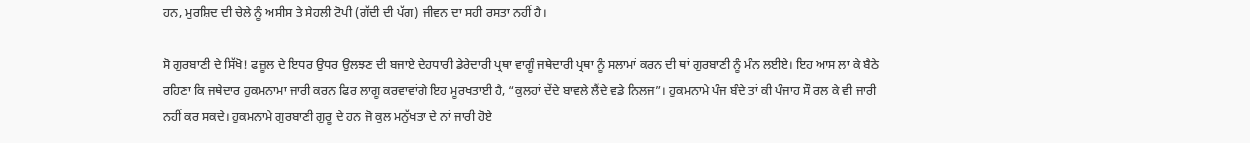ਹਨ, ਮੁਰਸ਼ਿਦ ਦੀ ਚੇਲੇ ਨੂੰ ਅਸੀਸ ਤੇ ਸੇਹਲੀ ਟੋਪੀ (ਗੱਦੀ ਦੀ ਪੱਗ) ਜੀਵਨ ਦਾ ਸਹੀ ਰਸਤਾ ਨਹੀਂ ਹੈ।

ਸੋ ਗੁਰਬਾਣੀ ਦੇ ਸਿੱਖੋ! ਫਜ਼ੂਲ ਦੇ ਇਧਰ ਉਧਰ ਉਲਝਣ ਦੀ ਬਜਾਏ ਦੇਹਧਾਰੀ ਡੇਰੇਦਾਰੀ ਪ੍ਰਥਾ ਵਾਗੂੰ ਜਥੇਦਾਰੀ ਪ੍ਰਥਾ ਨੂੰ ਸਲਾਮਾਂ ਕਰਨ ਦੀ ਥਾਂ ਗੁਰਬਾਣੀ ਨੂੰ ਮੰਨ ਲਈਏ। ਇਹ ਆਸ ਲਾ ਕੇ ਬੈਠੇ ਰਹਿਣਾ ਕਿ ਜਥੇਦਾਰ ਹੁਕਮਨਾਮਾ ਜਾਰੀ ਕਰਨ ਫਿਰ ਲਾਗੂ ਕਰਵਾਵਾਂਗੇ ਇਹ ਮੂਰਖਤਾਈ ਹੈ, “ਕੁਲਹਾਂ ਦੇਂਦੇ ਬਾਵਲੇ ਲੈਂਦੇ ਵਡੇ ਨਿਲਜ”। ਹੁਕਮਨਾਮੇ ਪੰਜ ਬੰਦੇ ਤਾਂ ਕੀ ਪੰਜਾਹ ਸੌ ਰਲ ਕੇ ਵੀ ਜਾਰੀ ਨਹੀਂ ਕਰ ਸਕਦੇ। ਹੁਕਮਨਾਮੇ ਗੁਰਬਾਣੀ ਗੁਰੂ ਦੇ ਹਨ ਜੋ ਕੁਲ ਮਨੁੱਖਤਾ ਦੇ ਨਾਂ ਜਾਰੀ ਹੋਏ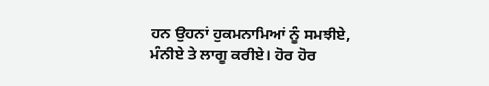ਹਨ ਉਹਨਾਂ ਹੁਕਮਨਾਮਿਆਂ ਨੂੰ ਸਮਝੀਏ, ਮੰਨੀਏ ਤੇ ਲਾਗੂ ਕਰੀਏ। ਹੋਰ ਹੋਰ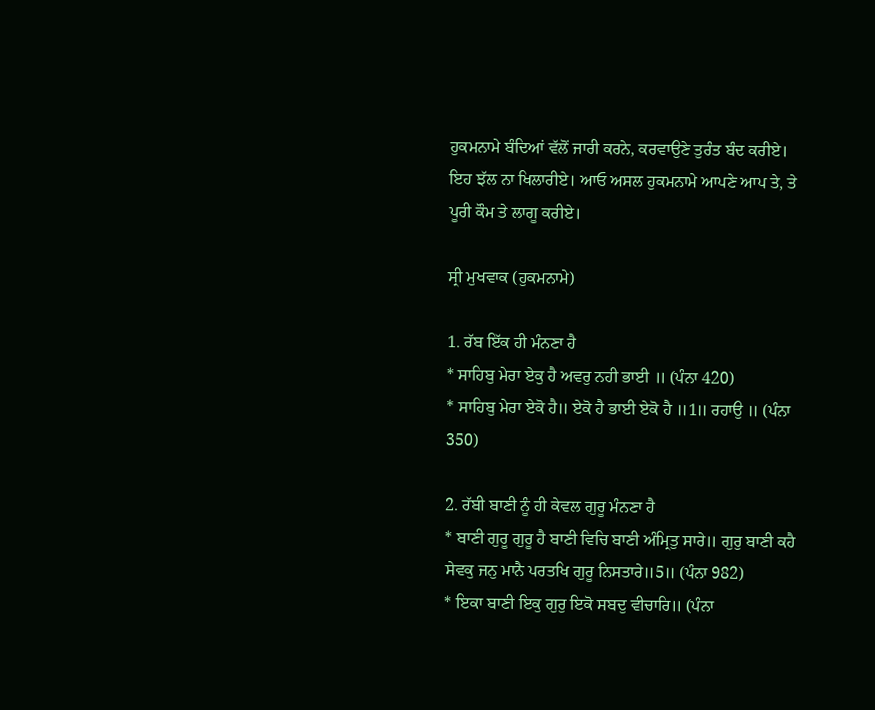ਹੁਕਮਨਾਮੇ ਬੰਦਿਆਂ ਵੱਲੋਂ ਜਾਰੀ ਕਰਨੇ, ਕਰਵਾਉਣੇ ਤੁਰੰਤ ਬੰਦ ਕਰੀਏ। ਇਹ ਝੱਲ ਨਾ ਖਿਲਾਰੀਏ। ਆਓ ਅਸਲ ਹੁਕਮਨਾਮੇ ਆਪਣੇ ਆਪ ਤੇ, ਤੇ ਪੂਰੀ ਕੌਮ ਤੇ ਲਾਗੂ ਕਰੀਏ।

ਸ੍ਰੀ ਮੁਖਵਾਕ (ਹੁਕਮਨਾਮੇ)

1. ਰੱਬ ਇੱਕ ਹੀ ਮੰਨਣਾ ਹੈ
* ਸਾਹਿਬੁ ਮੇਰਾ ਏਕੁ ਹੈ ਅਵਰੁ ਨਹੀ ਭਾਈ ॥ (ਪੰਨਾ 420)
* ਸਾਹਿਬੁ ਮੇਰਾ ਏਕੋ ਹੈ॥ ਏਕੋ ਹੈ ਭਾਈ ਏਕੋ ਹੈ ॥1॥ ਰਹਾਉ ॥ (ਪੰਨਾ 350)

2. ਰੱਬੀ ਬਾਣੀ ਨੂੰ ਹੀ ਕੇਵਲ ਗੁਰੂ ਮੰਨਣਾ ਹੈ
* ਬਾਣੀ ਗੁਰੂ ਗੁਰੂ ਹੈ ਬਾਣੀ ਵਿਚਿ ਬਾਣੀ ਅੰਮ੍ਰਿਤੁ ਸਾਰੇ॥ ਗੁਰੁ ਬਾਣੀ ਕਹੈ ਸੇਵਕੁ ਜਨੁ ਮਾਨੈ ਪਰਤਖਿ ਗੁਰੂ ਨਿਸਤਾਰੇ॥5॥ (ਪੰਨਾ 982)
* ਇਕਾ ਬਾਣੀ ਇਕੁ ਗੁਰੁ ਇਕੋ ਸਬਦੁ ਵੀਚਾਰਿ॥ (ਪੰਨਾ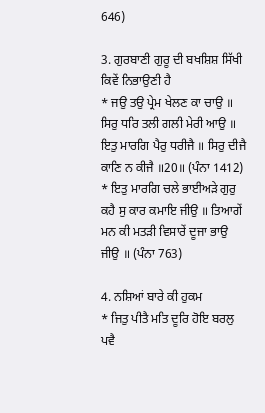646)

3. ਗੁਰਬਾਣੀ ਗੁਰੂ ਦੀ ਬਖਸ਼ਿਸ਼ ਸਿੱਖੀ ਕਿਵੇਂ ਨਿਭਾਉਣੀ ਹੈ
* ਜਉ ਤਉ ਪ੍ਰੇਮ ਖੇਲਣ ਕਾ ਚਾਉ ॥ ਸਿਰੁ ਧਰਿ ਤਲੀ ਗਲੀ ਮੇਰੀ ਆਉ ॥ ਇਤੁ ਮਾਰਗਿ ਪੈਰੁ ਧਰੀਜੈ ॥ ਸਿਰੁ ਦੀਜੈ ਕਾਣਿ ਨ ਕੀਜੈ ॥20॥ (ਪੰਨਾ 1412)
* ਇਤੁ ਮਾਰਗਿ ਚਲੇ ਭਾਈਅੜੇ ਗੁਰੁ ਕਹੈ ਸੁ ਕਾਰ ਕਮਾਇ ਜੀਉ ॥ ਤਿਆਗੇਂ ਮਨ ਕੀ ਮਤੜੀ ਵਿਸਾਰੇਂ ਦੂਜਾ ਭਾਉ ਜੀਉ ॥ (ਪੰਨਾ 763)

4. ਨਸ਼ਿਆਂ ਬਾਰੇ ਕੀ ਹੁਕਮ
* ਜਿਤੁ ਪੀਤੈ ਮਤਿ ਦੂਰਿ ਹੋਇ ਬਰਲੁ ਪਵੈ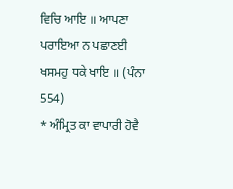ਵਿਚਿ ਆਇ ॥ ਆਪਣਾ ਪਰਾਇਆ ਨ ਪਛਾਣਈ ਖਸਮਹੁ ਧਕੇ ਖਾਇ ॥ (ਪੰਨਾ 554)
* ਅੰਮ੍ਰਿਤ ਕਾ ਵਾਪਾਰੀ ਹੋਵੈ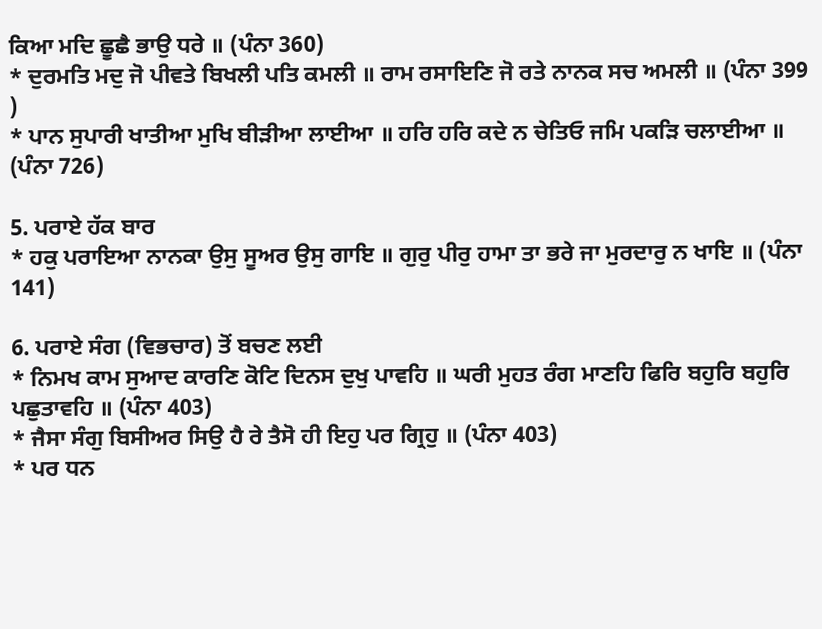ਕਿਆ ਮਦਿ ਛੂਛੈ ਭਾਉ ਧਰੇ ॥ (ਪੰਨਾ 360)
* ਦੁਰਮਤਿ ਮਦੁ ਜੋ ਪੀਵਤੇ ਬਿਖਲੀ ਪਤਿ ਕਮਲੀ ॥ ਰਾਮ ਰਸਾਇਣਿ ਜੋ ਰਤੇ ਨਾਨਕ ਸਚ ਅਮਲੀ ॥ (ਪੰਨਾ 399 )
* ਪਾਨ ਸੁਪਾਰੀ ਖਾਤੀਆ ਮੁਖਿ ਬੀੜੀਆ ਲਾਈਆ ॥ ਹਰਿ ਹਰਿ ਕਦੇ ਨ ਚੇਤਿਓ ਜਮਿ ਪਕੜਿ ਚਲਾਈਆ ॥ (ਪੰਨਾ 726)

5. ਪਰਾਏ ਹੱਕ ਬਾਰ
* ਹਕੁ ਪਰਾਇਆ ਨਾਨਕਾ ਉਸੁ ਸੂਅਰ ਉਸੁ ਗਾਇ ॥ ਗੁਰੁ ਪੀਰੁ ਹਾਮਾ ਤਾ ਭਰੇ ਜਾ ਮੁਰਦਾਰੁ ਨ ਖਾਇ ॥ (ਪੰਨਾ 141)

6. ਪਰਾਏ ਸੰਗ (ਵਿਭਚਾਰ) ਤੋਂ ਬਚਣ ਲਈ
* ਨਿਮਖ ਕਾਮ ਸੁਆਦ ਕਾਰਣਿ ਕੋਟਿ ਦਿਨਸ ਦੁਖੁ ਪਾਵਹਿ ॥ ਘਰੀ ਮੁਹਤ ਰੰਗ ਮਾਣਹਿ ਫਿਰਿ ਬਹੁਰਿ ਬਹੁਰਿ ਪਛੁਤਾਵਹਿ ॥ (ਪੰਨਾ 403)
* ਜੈਸਾ ਸੰਗੁ ਬਿਸੀਅਰ ਸਿਉ ਹੈ ਰੇ ਤੈਸੋ ਹੀ ਇਹੁ ਪਰ ਗ੍ਰਿਹੁ ॥ (ਪੰਨਾ 403)
* ਪਰ ਧਨ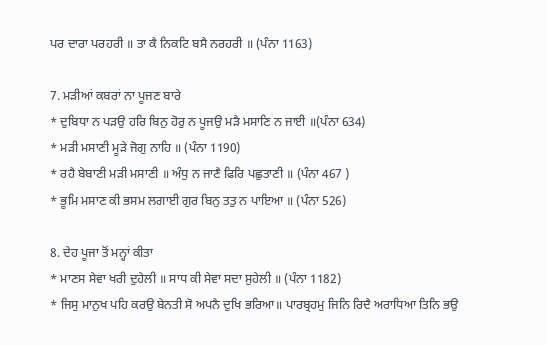ਪਰ ਦਾਰਾ ਪਰਹਰੀ ॥ ਤਾ ਕੈ ਨਿਕਟਿ ਬਸੈ ਨਰਹਰੀ ॥ (ਪੰਨਾ 1163)

7. ਮੜੀਆਂ ਕਬਰਾਂ ਨਾ ਪੂਜਣ ਬਾਰੇ
* ਦੁਬਿਧਾ ਨ ਪੜਉ ਹਰਿ ਬਿਨੁ ਹੋਰੁ ਨ ਪੂਜਉ ਮੜੈ ਮਸਾਣਿ ਨ ਜਾਈ ॥(ਪੰਨਾ 634)
* ਮੜੀ ਮਸਾਣੀ ਮੂੜੇ ਜੋਗੁ ਨਾਹਿ ॥ (ਪੰਨਾ 1190)
* ਰਹੈ ਬੇਬਾਣੀ ਮੜੀ ਮਸਾਣੀ ॥ ਅੰਧੁ ਨ ਜਾਣੈ ਫਿਰਿ ਪਛੁਤਾਣੀ ॥ (ਪੰਨਾ 467 )
* ਭੂਮਿ ਮਸਾਣ ਕੀ ਭਸਮ ਲਗਾਈ ਗੁਰ ਬਿਨੁ ਤਤੁ ਨ ਪਾਇਆ ॥ (ਪੰਨਾ 526)

8. ਦੇਹ ਪੂਜਾ ਤੋਂ ਮਨ੍ਹਾਂ ਕੀਤਾ
* ਮਾਣਸ ਸੇਵਾ ਖਰੀ ਦੁਹੇਲੀ ॥ ਸਾਧ ਕੀ ਸੇਵਾ ਸਦਾ ਸੁਹੇਲੀ ॥ (ਪੰਨਾ 1182)
* ਜਿਸੁ ਮਾਨੁਖ ਪਹਿ ਕਰਉ ਬੇਨਤੀ ਸੋ ਅਪਨੈ ਦੁਖਿ ਭਰਿਆ॥ ਪਾਰਬ੍ਰਹਮੁ ਜਿਨਿ ਰਿਦੈ ਅਰਾਧਿਆ ਤਿਨਿ ਭਉ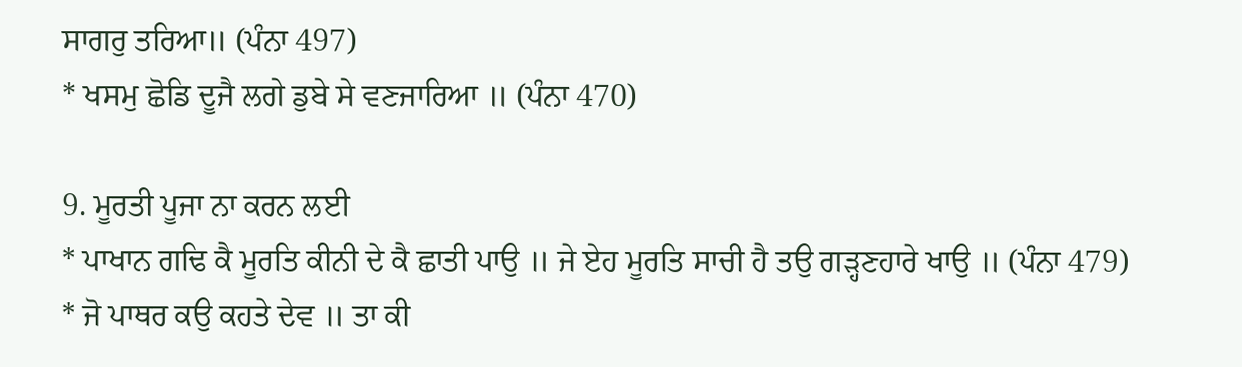ਸਾਗਰੁ ਤਰਿਆ॥ (ਪੰਨਾ 497)
* ਖਸਮੁ ਛੋਡਿ ਦੂਜੈ ਲਗੇ ਡੁਬੇ ਸੇ ਵਣਜਾਰਿਆ ॥ (ਪੰਨਾ 470)

9. ਮੂਰਤੀ ਪੂਜਾ ਨਾ ਕਰਨ ਲਈ
* ਪਾਖਾਨ ਗਢਿ ਕੈ ਮੂਰਤਿ ਕੀਨੀ ਦੇ ਕੈ ਛਾਤੀ ਪਾਉ ॥ ਜੇ ਏਹ ਮੂਰਤਿ ਸਾਚੀ ਹੈ ਤਉ ਗੜ੍ਹਣਹਾਰੇ ਖਾਉ ॥ (ਪੰਨਾ 479)
* ਜੋ ਪਾਥਰ ਕਉ ਕਹਤੇ ਦੇਵ ॥ ਤਾ ਕੀ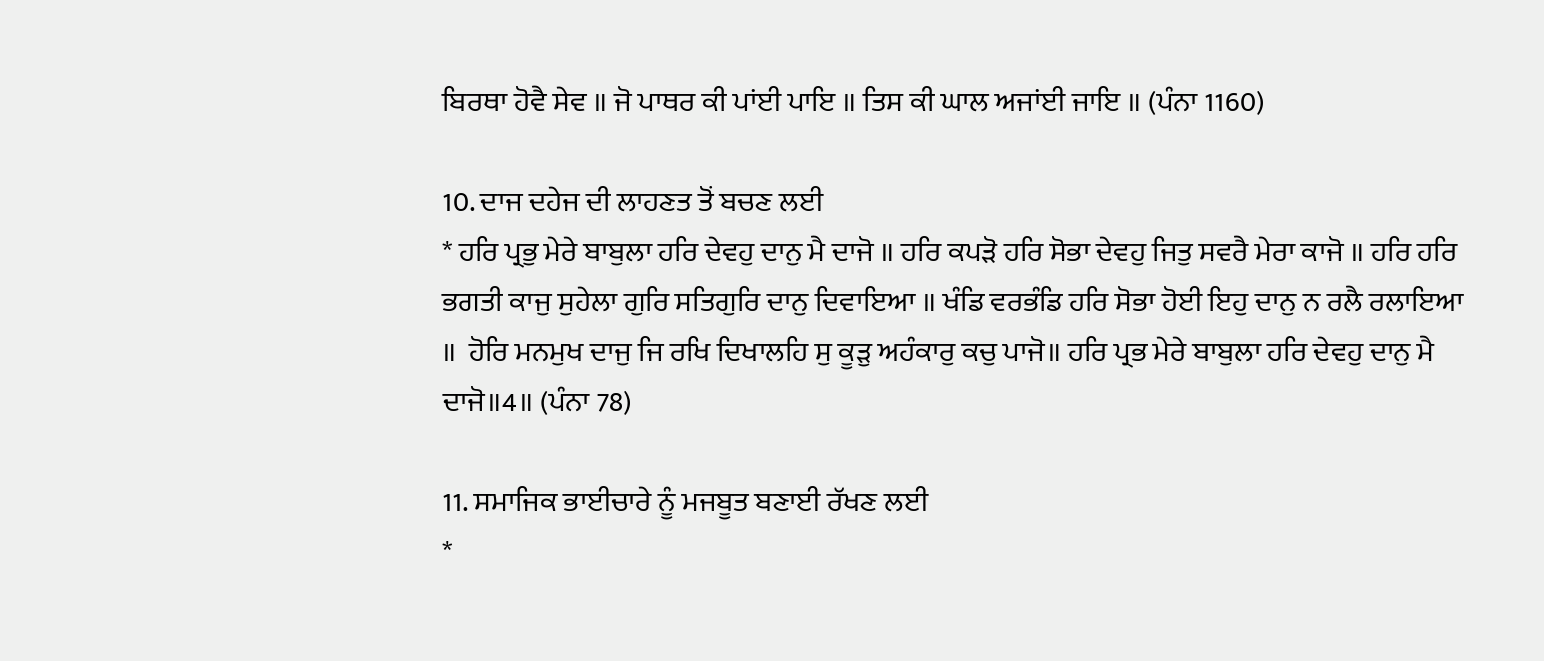ਬਿਰਥਾ ਹੋਵੈ ਸੇਵ ॥ ਜੋ ਪਾਥਰ ਕੀ ਪਾਂਈ ਪਾਇ ॥ ਤਿਸ ਕੀ ਘਾਲ ਅਜਾਂਈ ਜਾਇ ॥ (ਪੰਨਾ 1160)

10. ਦਾਜ ਦਹੇਜ ਦੀ ਲਾਹਣਤ ਤੋਂ ਬਚਣ ਲਈ
* ਹਰਿ ਪ੍ਰਭੁ ਮੇਰੇ ਬਾਬੁਲਾ ਹਰਿ ਦੇਵਹੁ ਦਾਨੁ ਮੈ ਦਾਜੋ ॥ ਹਰਿ ਕਪੜੋ ਹਰਿ ਸੋਭਾ ਦੇਵਹੁ ਜਿਤੁ ਸਵਰੈ ਮੇਰਾ ਕਾਜੋ ॥ ਹਰਿ ਹਰਿ ਭਗਤੀ ਕਾਜੁ ਸੁਹੇਲਾ ਗੁਰਿ ਸਤਿਗੁਰਿ ਦਾਨੁ ਦਿਵਾਇਆ ॥ ਖੰਡਿ ਵਰਭੰਡਿ ਹਰਿ ਸੋਭਾ ਹੋਈ ਇਹੁ ਦਾਨੁ ਨ ਰਲੈ ਰਲਾਇਆ ॥  ਹੋਰਿ ਮਨਮੁਖ ਦਾਜੁ ਜਿ ਰਖਿ ਦਿਖਾਲਹਿ ਸੁ ਕੂੜੁ ਅਹੰਕਾਰੁ ਕਚੁ ਪਾਜੋ॥ ਹਰਿ ਪ੍ਰਭ ਮੇਰੇ ਬਾਬੁਲਾ ਹਰਿ ਦੇਵਹੁ ਦਾਨੁ ਮੈ ਦਾਜੋ॥4॥ (ਪੰਨਾ 78)

11. ਸਮਾਜਿਕ ਭਾਈਚਾਰੇ ਨੂੰ ਮਜਬੂਤ ਬਣਾਈ ਰੱਖਣ ਲਈ
*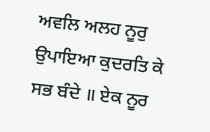ਅਵਲਿ ਅਲਹ ਨੂਰੁ ਉਪਾਇਆ ਕੁਦਰਤਿ ਕੇ ਸਭ ਬੰਦੇ ॥ ਏਕ ਨੂਰ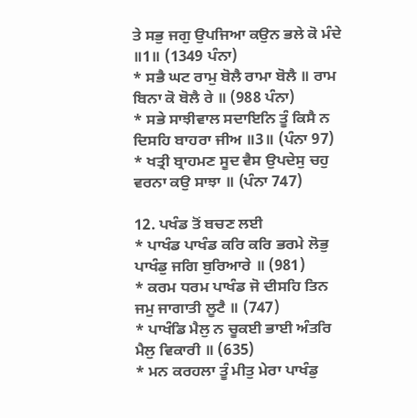ਤੇ ਸਭੁ ਜਗੁ ਉਪਜਿਆ ਕਉਨ ਭਲੇ ਕੋ ਮੰਦੇ ॥1॥ (1349 ਪੰਨਾ)
* ਸਭੈ ਘਟ ਰਾਮੁ ਬੋਲੈ ਰਾਮਾ ਬੋਲੈ ॥ ਰਾਮ ਬਿਨਾ ਕੋ ਬੋਲੈ ਰੇ ॥ (988 ਪੰਨਾ)
* ਸਭੇ ਸਾਝੀਵਾਲ ਸਦਾਇਨਿ ਤੂੰ ਕਿਸੈ ਨ ਦਿਸਹਿ ਬਾਹਰਾ ਜੀਅ ॥3॥ (ਪੰਨਾ 97)
* ਖਤ੍ਰੀ ਬ੍ਰਾਹਮਣ ਸੂਦ ਵੈਸ ਉਪਦੇਸੁ ਚਹੁ ਵਰਨਾ ਕਉ ਸਾਝਾ ॥ (ਪੰਨਾ 747)

12. ਪਖੰਡ ਤੋਂ ਬਚਣ ਲਈ
* ਪਾਖੰਡ ਪਾਖੰਡ ਕਰਿ ਕਰਿ ਭਰਮੇ ਲੋਭੁ ਪਾਖੰਡੁ ਜਗਿ ਬੁਰਿਆਰੇ ॥ (981)
* ਕਰਮ ਧਰਮ ਪਾਖੰਡ ਜੋ ਦੀਸਹਿ ਤਿਨ ਜਮੁ ਜਾਗਾਤੀ ਲੂਟੈ ॥ (747)
* ਪਾਖੰਡਿ ਮੈਲੁ ਨ ਚੂਕਈ ਭਾਈ ਅੰਤਰਿ ਮੈਲੁ ਵਿਕਾਰੀ ॥ (635)
* ਮਨ ਕਰਹਲਾ ਤੂੰ ਮੀਤੁ ਮੇਰਾ ਪਾਖੰਡੁ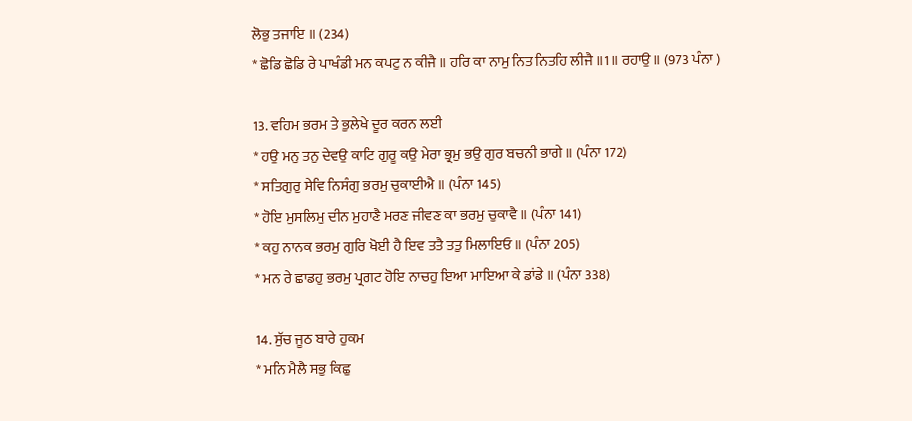ਲੋਭੁ ਤਜਾਇ ॥ (234)
* ਛੋਡਿ ਛੋਡਿ ਰੇ ਪਾਖੰਡੀ ਮਨ ਕਪਟੁ ਨ ਕੀਜੈ ॥ ਹਰਿ ਕਾ ਨਾਮੁ ਨਿਤ ਨਿਤਹਿ ਲੀਜੈ ॥1॥ ਰਹਾਉ ॥ (973 ਪੰਨਾ )

13. ਵਹਿਮ ਭਰਮ ਤੇ ਭੁਲੇਖੇ ਦੂਰ ਕਰਨ ਲਈ
* ਹਉ ਮਨੁ ਤਨੁ ਦੇਵਉ ਕਾਟਿ ਗੁਰੂ ਕਉ ਮੇਰਾ ਭ੍ਰਮੁ ਭਉ ਗੁਰ ਬਚਨੀ ਭਾਗੇ ॥ (ਪੰਨਾ 172)
* ਸਤਿਗੁਰੁ ਸੇਵਿ ਨਿਸੰਗੁ ਭਰਮੁ ਚੁਕਾਈਐ ॥ (ਪੰਨਾ 145)
* ਹੋਇ ਮੁਸਲਿਮੁ ਦੀਨ ਮੁਹਾਣੈ ਮਰਣ ਜੀਵਣ ਕਾ ਭਰਮੁ ਚੁਕਾਵੈ ॥ (ਪੰਨਾ 141)
* ਕਹੁ ਨਾਨਕ ਭਰਮੁ ਗੁਰਿ ਖੋਈ ਹੈ ਇਵ ਤਤੈ ਤਤੁ ਮਿਲਾਇਓ ॥ (ਪੰਨਾ 205)
* ਮਨ ਰੇ ਛਾਡਹੁ ਭਰਮੁ ਪ੍ਰਗਟ ਹੋਇ ਨਾਚਹੁ ਇਆ ਮਾਇਆ ਕੇ ਡਾਂਡੇ ॥ (ਪੰਨਾ 338)

14. ਸੁੱਚ ਜੂਠ ਬਾਰੇ ਹੁਕਮ
* ਮਨਿ ਮੈਲੈ ਸਭੁ ਕਿਛੁ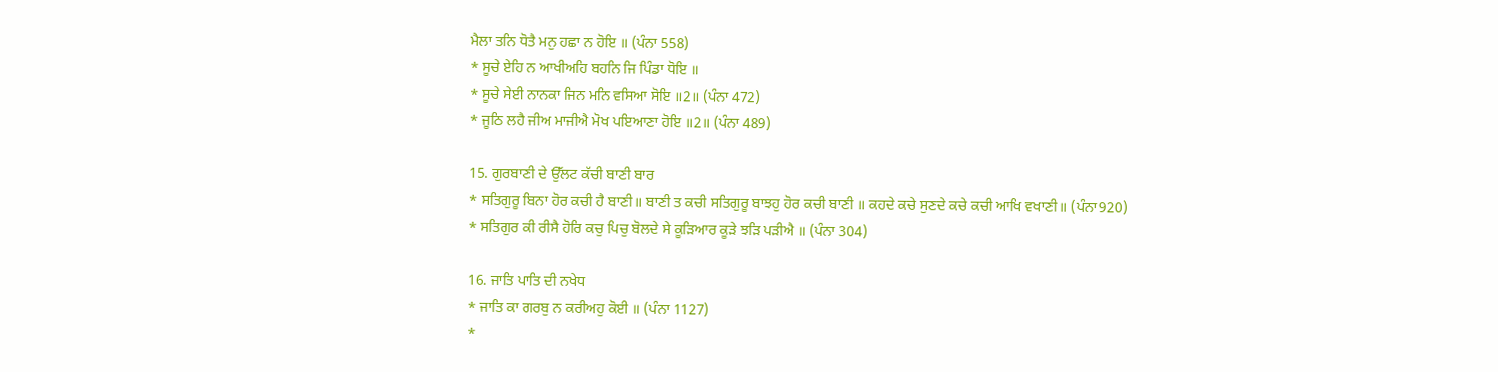ਮੈਲਾ ਤਨਿ ਧੋਤੈ ਮਨੁ ਹਛਾ ਨ ਹੋਇ ॥ (ਪੰਨਾ 558)
* ਸੂਚੇ ਏਹਿ ਨ ਆਖੀਅਹਿ ਬਹਨਿ ਜਿ ਪਿੰਡਾ ਧੋਇ ॥
* ਸੂਚੇ ਸੇਈ ਨਾਨਕਾ ਜਿਨ ਮਨਿ ਵਸਿਆ ਸੋਇ ॥2॥ (ਪੰਨਾ 472)
* ਜੂਠਿ ਲਹੈ ਜੀਅ ਮਾਜੀਐ ਮੋਖ ਪਇਆਣਾ ਹੋਇ ॥2॥ (ਪੰਨਾ 489)

15. ਗੁਰਬਾਣੀ ਦੇ ਉੱਲਟ ਕੱਚੀ ਬਾਣੀ ਬਾਰ
* ਸਤਿਗੁਰੂ ਬਿਨਾ ਹੋਰ ਕਚੀ ਹੈ ਬਾਣੀ॥ ਬਾਣੀ ਤ ਕਚੀ ਸਤਿਗੁਰੂ ਬਾਝਹੁ ਹੋਰ ਕਚੀ ਬਾਣੀ ॥ ਕਹਦੇ ਕਚੇ ਸੁਣਦੇ ਕਚੇ ਕਚੀ ਆਖਿ ਵਖਾਣੀ॥ (ਪੰਨਾ920)
* ਸਤਿਗੁਰ ਕੀ ਰੀਸੈ ਹੋਰਿ ਕਚੁ ਪਿਚੁ ਬੋਲਦੇ ਸੇ ਕੂੜਿਆਰ ਕੂੜੇ ਝੜਿ ਪੜੀਐ ॥ (ਪੰਨਾ 304)

16. ਜਾਤਿ ਪਾਤਿ ਦੀ ਨਖੇਧ
* ਜਾਤਿ ਕਾ ਗਰਬੁ ਨ ਕਰੀਅਹੁ ਕੋਈ ॥ (ਪੰਨਾ 1127)
*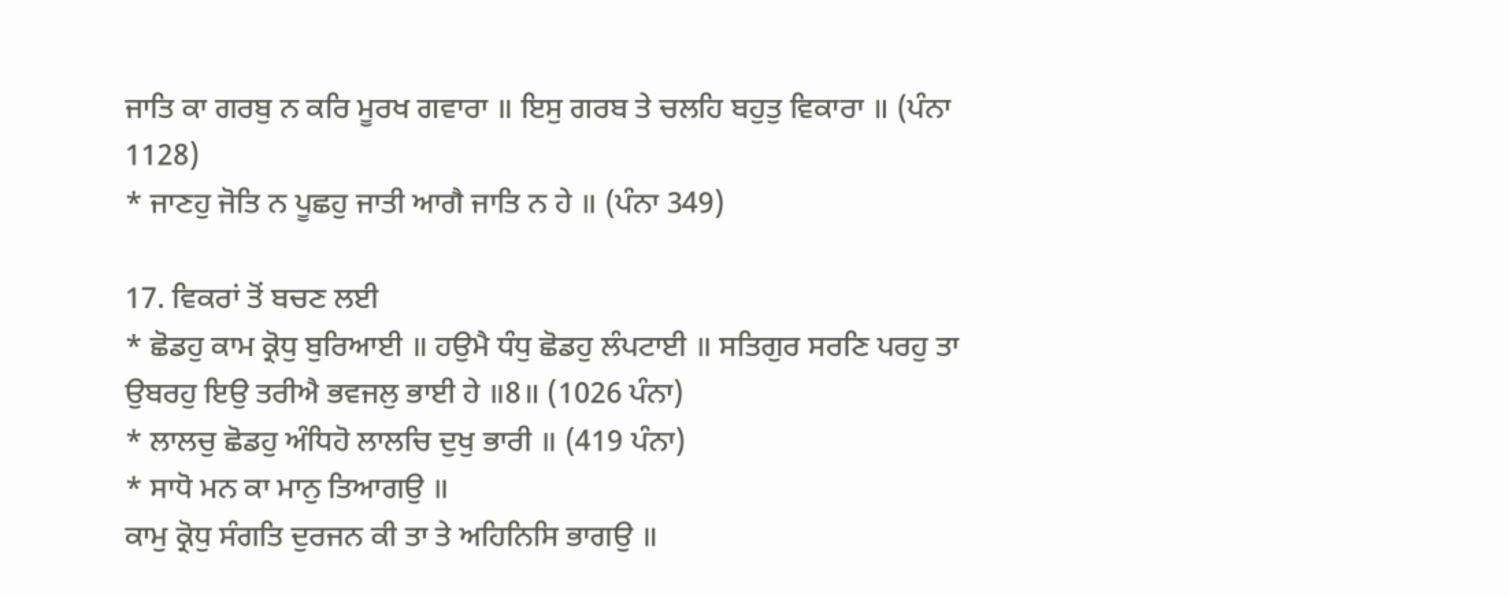ਜਾਤਿ ਕਾ ਗਰਬੁ ਨ ਕਰਿ ਮੂਰਖ ਗਵਾਰਾ ॥ ਇਸੁ ਗਰਬ ਤੇ ਚਲਹਿ ਬਹੁਤੁ ਵਿਕਾਰਾ ॥ (ਪੰਨਾ 1128)
* ਜਾਣਹੁ ਜੋਤਿ ਨ ਪੂਛਹੁ ਜਾਤੀ ਆਗੈ ਜਾਤਿ ਨ ਹੇ ॥ (ਪੰਨਾ 349)

17. ਵਿਕਰਾਂ ਤੋਂ ਬਚਣ ਲਈ
* ਛੋਡਹੁ ਕਾਮ ਕ੍ਰੋਧੁ ਬੁਰਿਆਈ ॥ ਹਉਮੈ ਧੰਧੁ ਛੋਡਹੁ ਲੰਪਟਾਈ ॥ ਸਤਿਗੁਰ ਸਰਣਿ ਪਰਹੁ ਤਾ ਉਬਰਹੁ ਇਉ ਤਰੀਐ ਭਵਜਲੁ ਭਾਈ ਹੇ ॥8॥ (1026 ਪੰਨਾ)
* ਲਾਲਚੁ ਛੋਡਹੁ ਅੰਧਿਹੋ ਲਾਲਚਿ ਦੁਖੁ ਭਾਰੀ ॥ (419 ਪੰਨਾ)
* ਸਾਧੋ ਮਨ ਕਾ ਮਾਨੁ ਤਿਆਗਉ ॥
ਕਾਮੁ ਕ੍ਰੋਧੁ ਸੰਗਤਿ ਦੁਰਜਨ ਕੀ ਤਾ ਤੇ ਅਹਿਨਿਸਿ ਭਾਗਉ ॥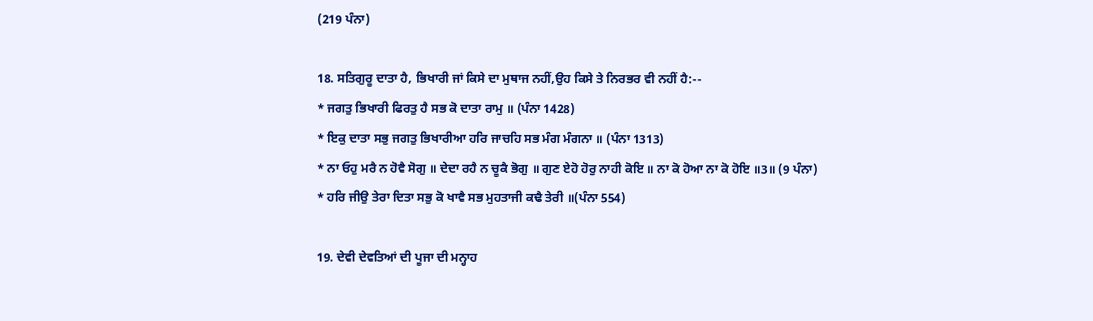(219 ਪੰਨਾ)

18. ਸਤਿਗੁਰੂ ਦਾਤਾ ਹੈ, ਭਿਖਾਰੀ ਜਾਂ ਕਿਸੇ ਦਾ ਮੁਥਾਜ ਨਹੀਂ,ਉਹ ਕਿਸੇ ਤੇ ਨਿਰਭਰ ਵੀ ਨਹੀਂ ਹੈ:--
* ਜਗਤੁ ਭਿਖਾਰੀ ਫਿਰਤੁ ਹੈ ਸਭ ਕੋ ਦਾਤਾ ਰਾਮੁ ॥ (ਪੰਨਾ 1428)
* ਇਕੁ ਦਾਤਾ ਸਭੁ ਜਗਤੁ ਭਿਖਾਰੀਆ ਹਰਿ ਜਾਚਹਿ ਸਭ ਮੰਗ ਮੰਗਨਾ ॥ (ਪੰਨਾ 1313)
* ਨਾ ਓਹੁ ਮਰੈ ਨ ਹੋਵੈ ਸੋਗੁ ॥ ਦੇਦਾ ਰਹੈ ਨ ਚੂਕੈ ਭੋਗੁ ॥ ਗੁਣ ਏਹੋ ਹੋਰੁ ਨਾਹੀ ਕੋਇ ॥ ਨਾ ਕੋ ਹੋਆ ਨਾ ਕੋ ਹੋਇ ॥3॥ (9 ਪੰਨਾ)
* ਹਰਿ ਜੀਉ ਤੇਰਾ ਦਿਤਾ ਸਭੁ ਕੋ ਖਾਵੈ ਸਭ ਮੁਹਤਾਜੀ ਕਢੈ ਤੇਰੀ ॥(ਪੰਨਾ 554)

19. ਦੇਵੀ ਦੇਵਤਿਆਂ ਦੀ ਪੂਜਾ ਦੀ ਮਨ੍ਹਾਹ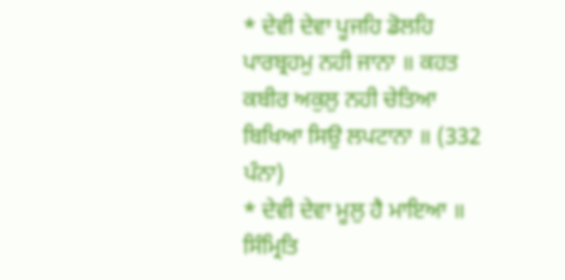* ਦੇਵੀ ਦੇਵਾ ਪੂਜਹਿ ਡੋਲਹਿ ਪਾਰਬ੍ਰਹਮੁ ਨਹੀ ਜਾਨਾ ॥ ਕਹਤ ਕਬੀਰ ਅਕੁਲੁ ਨਹੀ ਚੇਤਿਆ ਬਿਖਿਆ ਸਿਉ ਲਪਟਾਨਾ ॥ (332 ਪੰਨਾ)
* ਦੇਵੀ ਦੇਵਾ ਮੂਲੁ ਹੈ ਮਾਇਆ ॥ ਸਿੰਮ੍ਰਿਤਿ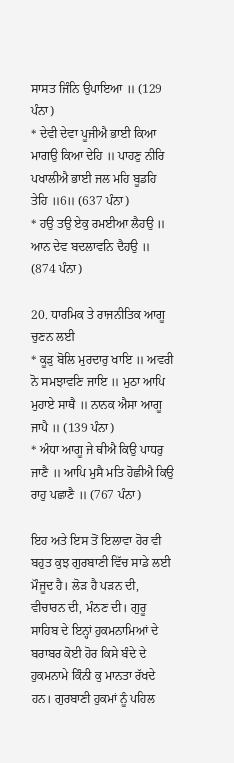ਸਾਸਤ ਜਿੰਨਿ ਉਪਾਇਆ ॥ (129 ਪੰਨਾ)
* ਦੇਵੀ ਦੇਵਾ ਪੂਜੀਐ ਭਾਈ ਕਿਆ ਮਾਗਉ ਕਿਆ ਦੇਹਿ ॥ ਪਾਹਣੁ ਨੀਰਿ ਪਖਾਲੀਐ ਭਾਈ ਜਲ ਮਹਿ ਬੂਡਹਿ ਤੇਹਿ ॥6॥ (637 ਪੰਨਾ)
* ਹਉ ਤਉ ਏਕੁ ਰਮਈਆ ਲੈਹਉ ॥ ਆਨ ਦੇਵ ਬਦਲਾਵਨਿ ਦੈਹਉ ॥ (874 ਪੰਨਾ)

20. ਧਾਰਮਿਕ ਤੇ ਰਾਜਨੀਤਿਕ ਆਗੂ ਚੁਣਨ ਲਈ
* ਕੂੜੁ ਬੋਲਿ ਮੁਰਦਾਰੁ ਖਾਇ ॥ ਅਵਰੀ ਨੋ ਸਮਝਾਵਣਿ ਜਾਇ ॥ ਮੁਠਾ ਆਪਿ ਮੁਹਾਏ ਸਾਥੈ ॥ ਨਾਨਕ ਐਸਾ ਆਗੂ ਜਾਪੈ ॥ (139 ਪੰਨਾ)
* ਅੰਧਾ ਆਗੂ ਜੇ ਥੀਐ ਕਿਉ ਪਾਧਰੁ ਜਾਣੈ ॥ ਆਪਿ ਮੁਸੈ ਮਤਿ ਹੋਛੀਐ ਕਿਉ ਰਾਹੁ ਪਛਾਣੈ ॥ (767 ਪੰਨਾ)

ਇਹ ਅਤੇ ਇਸ ਤੋਂ ਇਲਾਵਾ ਹੋਰ ਵੀ ਬਹੁਤ ਕੁਝ ਗੁਰਬਾਣੀ ਵਿੱਚ ਸਾਡੇ ਲਈ ਮੌਜੂਦ ਹੈ। ਲੋੜ ਹੈ ਪੜਨ ਦੀ, ਵੀਚਾਰਨ ਦੀ, ਮੰਨਣ ਦੀ। ਗੁਰੂ ਸਾਹਿਬ ਦੇ ਇਨ੍ਹਾਂ ਹੁਕਮਨਾਮਿਆਂ ਦੇ ਬਰਾਬਰ ਕੋਈ ਹੋਰ ਕਿਸੇ ਬੰਦੇ ਦੇ ਹੁਕਮਨਾਮੇ ਕਿੰਨੀ ਕੁ ਮਾਨਤਾ ਰੱਖਦੇ ਹਨ। ਗੁਰਬਾਣੀ ਹੁਕਮਾਂ ਨੂੰ ਪਹਿਲ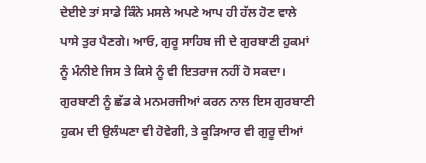ਦੇਈਏ ਤਾਂ ਸਾਡੇ ਕਿੰਨੇ ਮਸਲੇ ਅਪਣੇ ਆਪ ਹੀ ਹੱਲ ਹੋਣ ਵਾਲੇ ਪਾਸੇ ਤੁਰ ਪੈਣਗੇ। ਆਓ, ਗੁਰੂ ਸਾਹਿਬ ਜੀ ਦੇ ਗੁਰਬਾਣੀ ਹੁਕਮਾਂ ਨੂੰ ਮੰਨੀਏ ਜਿਸ ਤੇ ਕਿਸੇ ਨੂੰ ਵੀ ਇਤਰਾਜ ਨਹੀਂ ਹੋ ਸਕਦਾ। ਗੁਰਬਾਣੀ ਨੂੰ ਛੱਡ ਕੇ ਮਨਮਰਜੀਆਂ ਕਰਨ ਨਾਲ ਇਸ ਗੁਰਬਾਣੀ ਹੁਕਮ ਦੀ ਉਲੰਘਣਾ ਵੀ ਹੋਵੇਗੀ, ਤੇ ਕੂੜਿਆਰ ਵੀ ਗੁਰੂ ਦੀਆਂ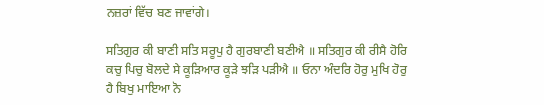ਨਜ਼ਰਾਂ ਵਿੱਚ ਬਣ ਜਾਵਾਂਗੇ।

ਸਤਿਗੁਰ ਕੀ ਬਾਣੀ ਸਤਿ ਸਰੂਪੁ ਹੈ ਗੁਰਬਾਣੀ ਬਣੀਐ ॥ ਸਤਿਗੁਰ ਕੀ ਰੀਸੈ ਹੋਰਿ ਕਚੁ ਪਿਚੁ ਬੋਲਦੇ ਸੇ ਕੂੜਿਆਰ ਕੂੜੇ ਝੜਿ ਪੜੀਐ ॥ ਓਨਾ ਅੰਦਰਿ ਹੋਰੁ ਮੁਖਿ ਹੋਰੁ ਹੈ ਬਿਖੁ ਮਾਇਆ ਨੋ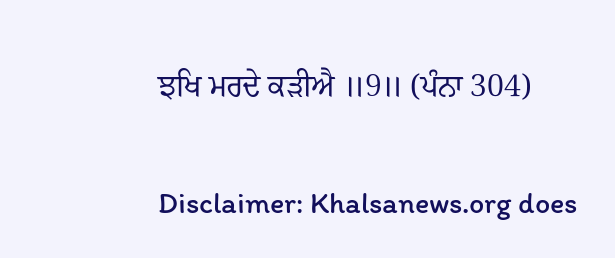ਝਖਿ ਮਰਦੇ ਕੜੀਐ ॥9॥ (ਪੰਨਾ 304)


Disclaimer: Khalsanews.org does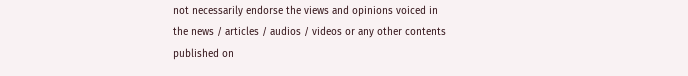not necessarily endorse the views and opinions voiced in the news / articles / audios / videos or any other contents published on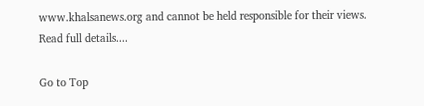www.khalsanews.org and cannot be held responsible for their views.  Read full details....

Go to Top